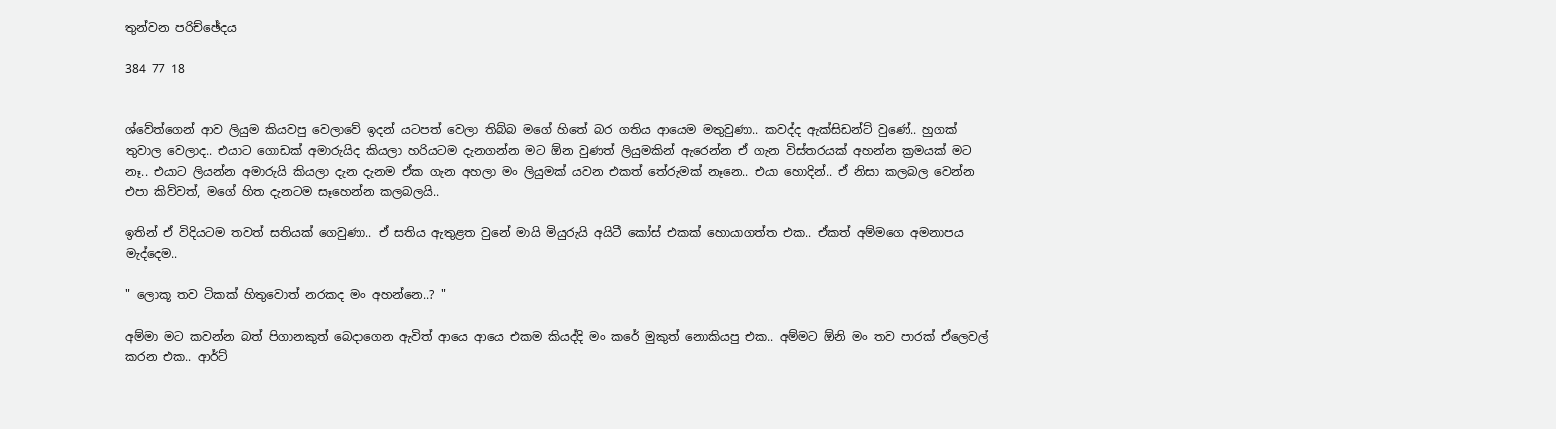තුන්වන පරිච්ඡේදය

384 77 18


ශ්වේත්ගෙන් ආව ලියුම කියවපු වෙලාවේ ඉදන් යටපත් වෙලා තිබ්බ මගේ හිතේ බර ගතිය ආයෙම මතුවුණා.. කවද්ද ඇක්සිඩන්ට් වුණේ.. හුගක් තුවාල වෙලාද.. එයාට ගොඩක් අමාරුයිද කියලා හරියටම දැනගන්න මට ඕන වුණත් ලියුමකින් ඇරෙන්න ඒ ගැන විස්තරයක් අහන්න ක්‍රමයක් මට නෑ.. එයාට ලියන්න අමාරුයි කියලා දැන දැනම ඒක ගැන අහලා මං ලියුමක් යවන එකත් තේරුමක් නෑනෙ.. එයා හොදින්.. ඒ නිසා කලබල වෙන්න එපා කිව්වත්, මගේ හිත දැනටම සෑහෙන්න කලබලයි..

ඉතින් ඒ විදියටම තවත් සතියක් ගෙවුණා.. ඒ සතිය ඇතුළත වුනේ මායි මියුරුයි අයිටී කෝස් එකක් හොයාගත්ත එක.. ඒකත් අම්මගෙ අමනාපය මැද්දෙම..

" ලොකූ තව ටිකක් හිතුවොත් නරකද මං අහන්නෙ..? "

අම්මා මට කවන්න බත් පිගානකුත් බෙදාගෙන ඇවිත් ආයෙ ආයෙ එකම කියද්දි මං කරේ මුකුත් නොකියපු එක.. අම්මට ඕනි මං තව පාරක් ඒලෙවල් කරන එක.. ආර්ට්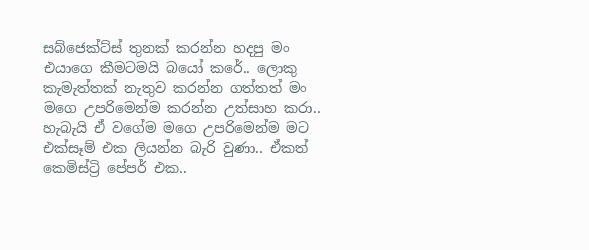සබ්ජෙක්ට්ස් තුනක් කරන්න හදපු මං එයාගෙ කීමටමයි බයෝ කරේ.. ලොකු කැමැත්තක් නැතුව කරන්න ගත්තත් මං මගෙ උපරිමෙන්ම කරන්න උත්සාහ කරා.. හැබැයි ඒ වගේම මගෙ උපරිමෙන්ම මට එක්සෑම් එක ලියන්න බැරි වුණා.. ඒකත් කෙමිස්ට්‍රි පේපර් එක..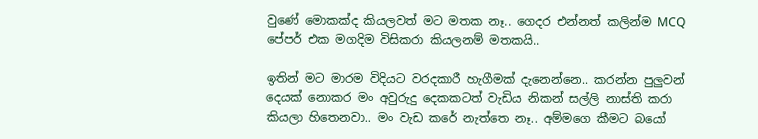වුණේ මොකක්ද කියලවත් මට මතක නෑ.. ගෙදර එන්නත් කලින්ම MCQ පේපර් එක මගදිම විසිකරා කියලනම් මතකයි..

ඉතින් මට මාරම විදියට වරදකාරී හැගීමක් දැනෙන්නෙ.. කරන්න පුලුවන් දෙයක් නොකර මං අවුරුදු දෙකකටත් වැඩිය නිකන් සල්ලි නාස්ති කරා කියලා හිතෙනවා.. මං වැඩ කරේ නැත්තෙ නෑ.. අම්මගෙ කීමට බයෝ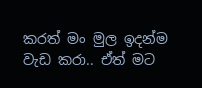කරත් මං මුල ඉදන්ම වැඩ කරා.. ඒත් මට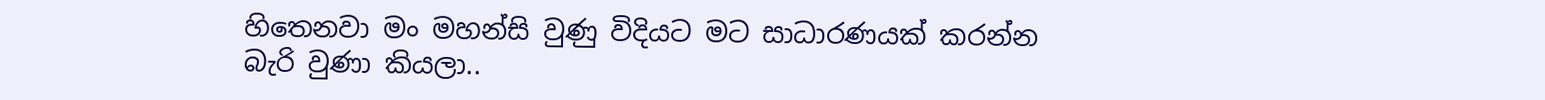හිතෙනවා මං මහන්සි වුණු විදියට මට සාධාරණයක් කරන්න බැරි වුණා කියලා..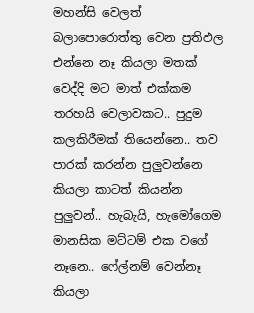මහන්සි වෙලත් බලාපොරොත්තු වෙන ප්‍රතිඵල එන්නෙ නෑ කියලා මතක් වෙද්දි මට මාත් එක්කම තරහයි වෙලාවකට.. පුදුම කලකිරීමක් තියෙන්නෙ.. තව පාරක් කරන්න පුලුවන්නෙ කියලා කාටත් කියන්න පුලුවන්.. හැබැයි, හැමෝගෙම මානසික මට්ටම් එක වගේ නෑනෙ.. ෆේල්නම් වෙන්නෑ කියලා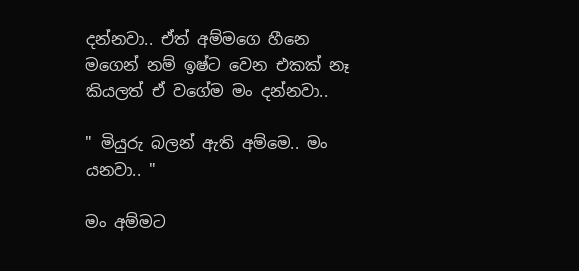දන්නවා.. ඒත් අම්මගෙ හීනෙ මගෙන් නම් ඉෂ්ට වෙන එකක් නෑ කියලත් ඒ වගේම මං දන්නවා..

" මියුරු බලන් ඇති අම්මෙ.. මං යනවා.. "

මං අම්මට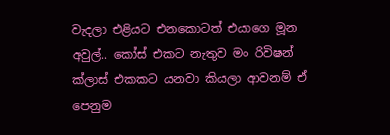වැදලා එළියට එනකොටත් එයාගෙ මූන අවුල්.. කෝස් එකට නැතුව මං රිවිෂන් ක්ලාස් එකකට යනවා කියලා ආවනම් ඒ පෙනුම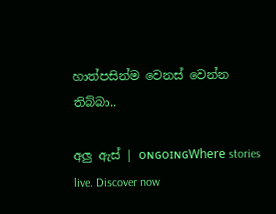හාත්පසින්ම වෙනස් වෙන්න තිබ්බා..

අලු ඇස් | ᴏɴɢᴏɪɴɢWhere stories live. Discover now